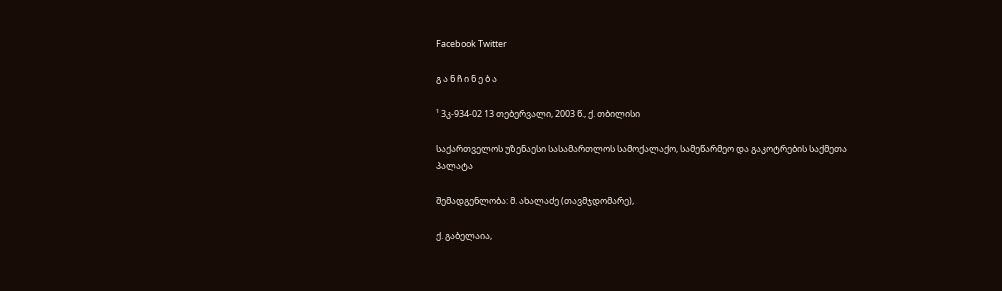Facebook Twitter

გ ა ნ ჩ ი ნ ე ბ ა

¹ 3კ-934-02 13 თებერვალი, 2003 წ., ქ. თბილისი

საქართველოს უზენაესი სასამართლოს სამოქალაქო, სამეწარმეო და გაკოტრების საქმეთა პალატა

შემადგენლობა: მ. ახალაძე (თავმჯდომარე),

ქ. გაბელაია,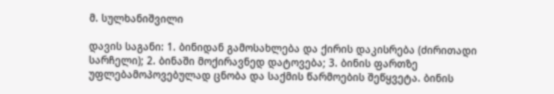მ. სულხანიშვილი

დავის საგანი: 1. ბინიდან გამოსახლება და ქირის დაკისრება (ძირითადი სარჩელი); 2. ბინაში მოქირავნედ დატოვება; 3. ბინის ფართზე უფლებამოპოვებულად ცნობა და საქმის წარმოების შეწყვეტა. ბინის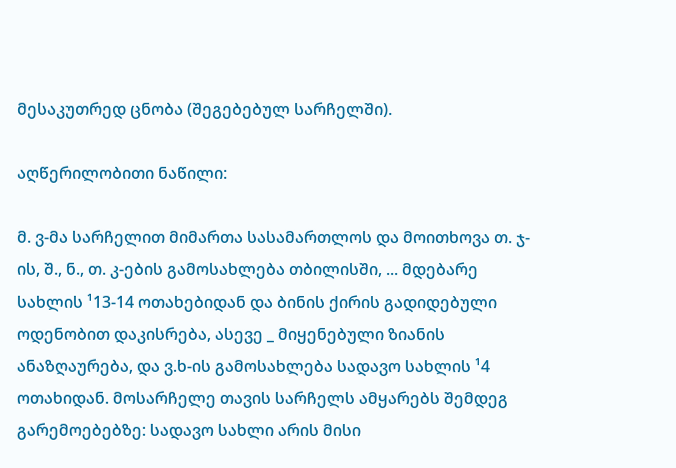მესაკუთრედ ცნობა (შეგებებულ სარჩელში).

აღწერილობითი ნაწილი:

მ. ვ-მა სარჩელით მიმართა სასამართლოს და მოითხოვა თ. ჯ-ის, შ., ნ., თ. კ-ების გამოსახლება თბილისში, ... მდებარე სახლის ¹13-14 ოთახებიდან და ბინის ქირის გადიდებული ოდენობით დაკისრება, ასევე _ მიყენებული ზიანის ანაზღაურება, და ვ.ხ-ის გამოსახლება სადავო სახლის ¹4 ოთახიდან. მოსარჩელე თავის სარჩელს ამყარებს შემდეგ გარემოებებზე: სადავო სახლი არის მისი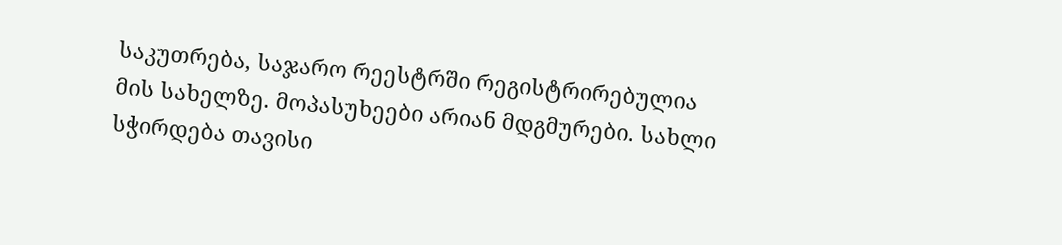საკუთრება, საჯარო რეესტრში რეგისტრირებულია მის სახელზე. მოპასუხეები არიან მდგმურები. სახლი სჭირდება თავისი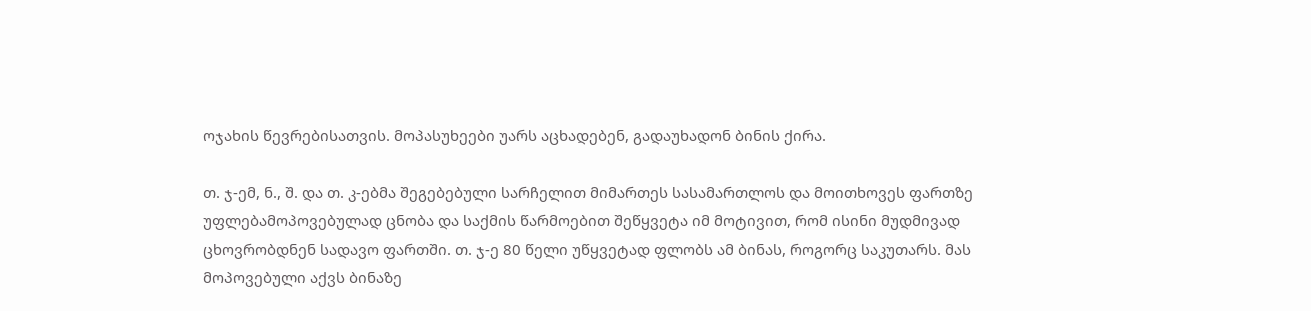ოჯახის წევრებისათვის. მოპასუხეები უარს აცხადებენ, გადაუხადონ ბინის ქირა.

თ. ჯ-ემ, ნ., შ. და თ. კ-ებმა შეგებებული სარჩელით მიმართეს სასამართლოს და მოითხოვეს ფართზე უფლებამოპოვებულად ცნობა და საქმის წარმოებით შეწყვეტა იმ მოტივით, რომ ისინი მუდმივად ცხოვრობდნენ სადავო ფართში. თ. ჯ-ე 80 წელი უწყვეტად ფლობს ამ ბინას, როგორც საკუთარს. მას მოპოვებული აქვს ბინაზე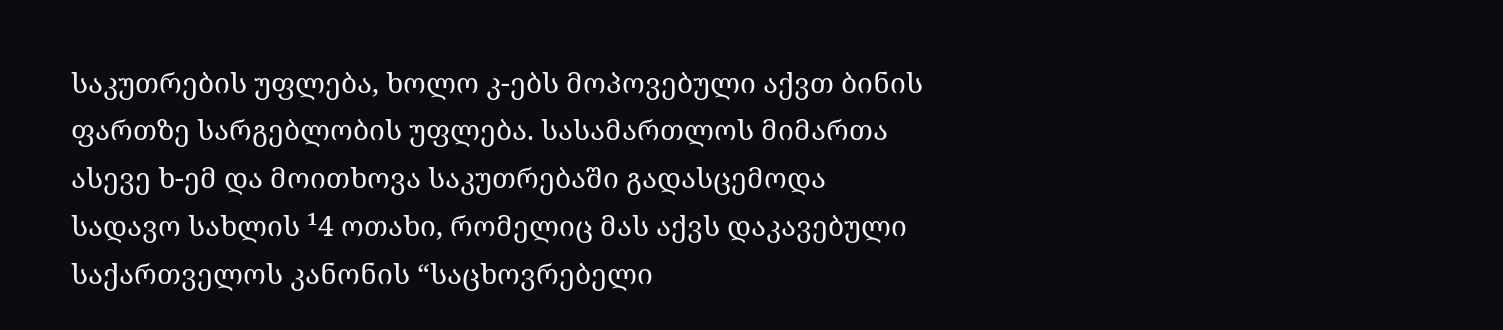საკუთრების უფლება, ხოლო კ-ებს მოპოვებული აქვთ ბინის ფართზე სარგებლობის უფლება. სასამართლოს მიმართა ასევე ხ-ემ და მოითხოვა საკუთრებაში გადასცემოდა სადავო სახლის ¹4 ოთახი, რომელიც მას აქვს დაკავებული საქართველოს კანონის “საცხოვრებელი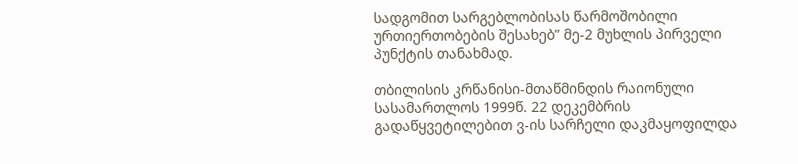სადგომით სარგებლობისას წარმოშობილი ურთიერთობების შესახებ” მე-2 მუხლის პირველი პუნქტის თანახმად.

თბილისის კრწანისი-მთაწმინდის რაიონული სასამართლოს 1999წ. 22 დეკემბრის გადაწყვეტილებით ვ-ის სარჩელი დაკმაყოფილდა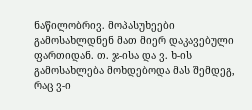ნაწილობრივ. მოპასუხეები გამოსახლდნენ მათ მიერ დაკავებული ფართიდან. თ. ჯ-ისა და ვ. ხ-ის გამოსახლება მოხდებოდა მას შემდეგ, რაც ვ-ი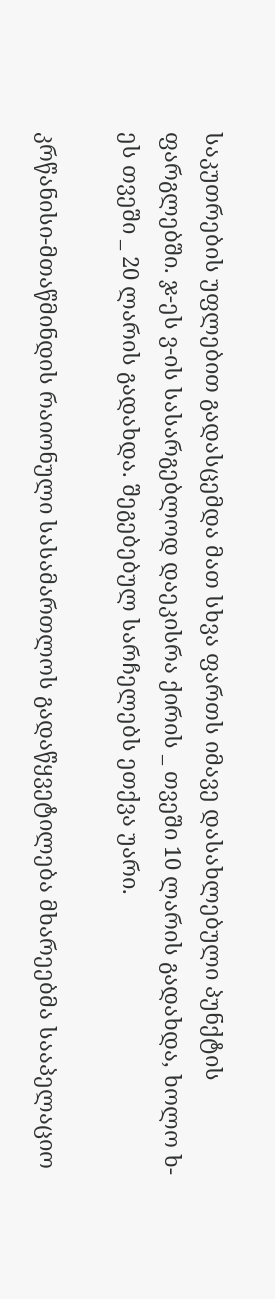საკუთრების უფლებით გადასცემდა მათ სხვა ფართს იმავე დასახლებული პუნქტის ფარგლებში. ჯ-ეს ვ-ის სასარგებლოდ დაეკისრა ქირის _ თვეში 10 ლარის გადახდა, ხოლო ხ-ეს თვეში _ 20 ლარის გადახდა. შეგებებულ სარჩელებს ეთქვა უარი.

კრწანისი-მთაწმინდის რაიონული სასამართლოს გადაწყვეტილება მხარეებმა სააპელაციო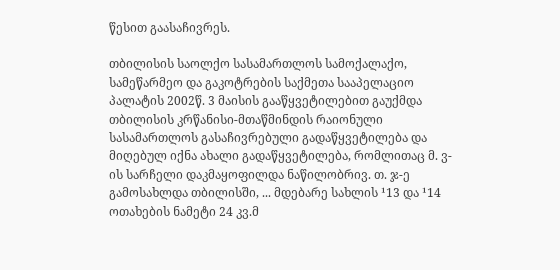წესით გაასაჩივრეს.

თბილისის საოლქო სასამართლოს სამოქალაქო, სამეწარმეო და გაკოტრების საქმეთა სააპელაციო პალატის 2002წ. 3 მაისის გააწყვეტილებით გაუქმდა თბილისის კრწანისი-მთაწმინდის რაიონული სასამართლოს გასაჩივრებული გადაწყვეტილება და მიღებულ იქნა ახალი გადაწყვეტილება, რომლითაც მ. ვ-ის სარჩელი დაკმაყოფილდა ნაწილობრივ. თ. ჯ-ე გამოსახლდა თბილისში, ... მდებარე სახლის ¹13 და ¹14 ოთახების ნამეტი 24 კვ.მ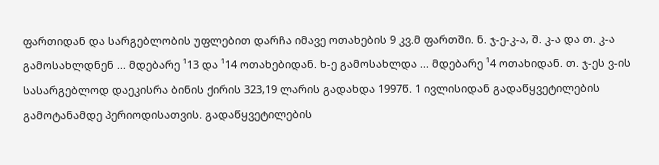ფართიდან და სარგებლობის უფლებით დარჩა იმავე ოთახების 9 კვ.მ ფართში. ნ. ჯ-ე-კ-ა, შ. კ-ა და თ. კ-ა გამოსახლდნენ ... მდებარე ¹13 და ¹14 ოთახებიდან. ხ-ე გამოსახლდა ... მდებარე ¹4 ოთახიდან. თ. ჯ-ეს ვ-ის სასარგებლოდ დაეკისრა ბინის ქირის 323,19 ლარის გადახდა 1997წ. 1 ივლისიდან გადაწყვეტილების გამოტანამდე პერიოდისათვის. გადაწყვეტილების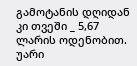გამოტანის დღიდან კი თვეში _ 5,67 ლარის ოდენობით. უარი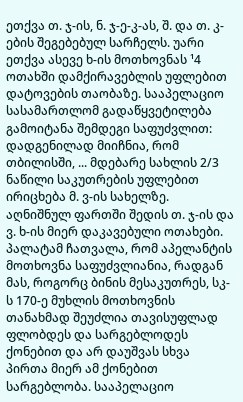ეთქვა თ. ჯ-ის, ნ. ჯ-ე-კ-ას, შ. და თ. კ-ების შეგებებულ სარჩელს. უარი ეთქვა ასევე ხ-ის მოთხოვნას ¹4 ოთახში დამქირავებლის უფლებით დატოვების თაობაზე. სააპელაციო სასამართლომ გადაწყვეტილება გამოიტანა შემდეგი საფუძვლით: დადგენილად მიიჩნია, რომ თბილისში, ... მდებარე სახლის 2/3 ნაწილი საკუთრების უფლებით ირიცხება მ. ვ-ის სახელზე. აღნიშნულ ფართში შედის თ. ჯ-ის და ვ. ხ-ის მიერ დაკავებული ოთახები. პალატამ ჩათვალა, რომ აპელანტის მოთხოვნა საფუძვლიანია, რადგან მას, როგორც ბინის მესაკუთრეს, სკ-ს 170-ე მუხლის მოთხოვნის თანახმად შეუძლია თავისუფლად ფლობდეს და სარგებლოდეს ქონებით და არ დაუშვას სხვა პირთა მიერ ამ ქონებით სარგებლობა. სააპელაციო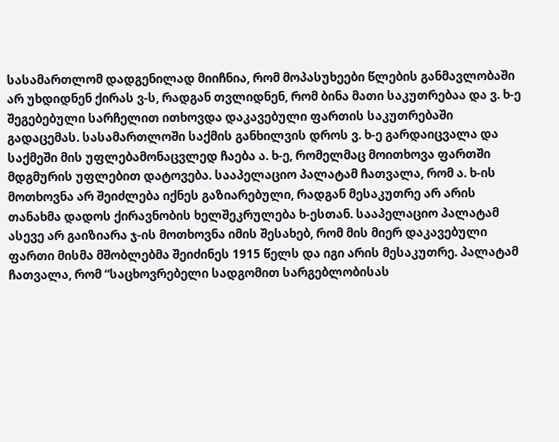სასამართლომ დადგენილად მიიჩნია, რომ მოპასუხეები წლების განმავლობაში არ უხდიდნენ ქირას ვ-ს, რადგან თვლიდნენ, რომ ბინა მათი საკუთრებაა და ვ. ხ-ე შეგებებული სარჩელით ითხოვდა დაკავებული ფართის საკუთრებაში გადაცემას. სასამართლოში საქმის განხილვის დროს ვ. ხ-ე გარდაიცვალა და საქმეში მის უფლებამონაცვლედ ჩაება ა. ხ-ე, რომელმაც მოითხოვა ფართში მდგმურის უფლებით დატოვება. სააპელაციო პალატამ ჩათვალა, რომ ა. ხ-ის მოთხოვნა არ შეიძლება იქნეს გაზიარებული, რადგან მესაკუთრე არ არის თანახმა დადოს ქირავნობის ხელშეკრულება ხ-ესთან. სააპელაციო პალატამ ასევე არ გაიზიარა ჯ-ის მოთხოვნა იმის შესახებ, რომ მის მიერ დაკავებული ფართი მისმა მშობლებმა შეიძინეს 1915 წელს და იგი არის მესაკუთრე. პალატამ ჩათვალა, რომ “საცხოვრებელი სადგომით სარგებლობისას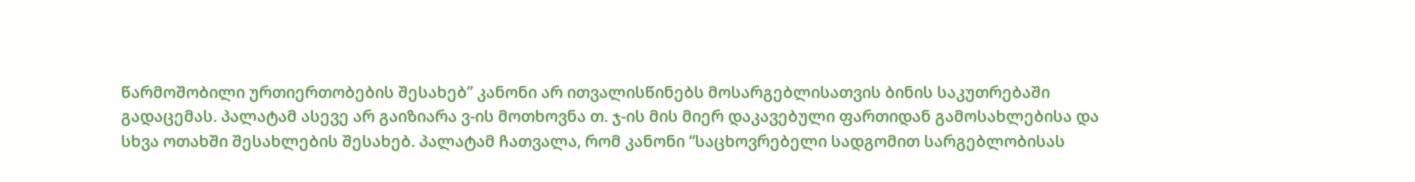წარმოშობილი ურთიერთობების შესახებ” კანონი არ ითვალისწინებს მოსარგებლისათვის ბინის საკუთრებაში გადაცემას. პალატამ ასევე არ გაიზიარა ვ-ის მოთხოვნა თ. ჯ-ის მის მიერ დაკავებული ფართიდან გამოსახლებისა და სხვა ოთახში შესახლების შესახებ. პალატამ ჩათვალა, რომ კანონი “საცხოვრებელი სადგომით სარგებლობისას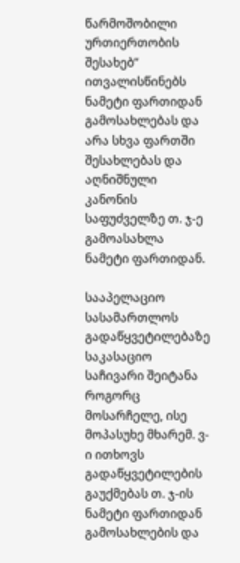წარმოშობილი ურთიერთობის შესახებ” ითვალისწინებს ნამეტი ფართიდან გამოსახლებას და არა სხვა ფართში შესახლებას და აღნიშნული კანონის საფუძველზე თ. ჯ-ე გამოასახლა ნამეტი ფართიდან.

სააპელაციო სასამართლოს გადაწყვეტილებაზე საკასაციო საჩივარი შეიტანა როგორც მოსარჩელე, ისე მოპასუხე მხარემ. ვ-ი ითხოვს გადაწყვეტილების გაუქმებას თ. ჯ-ის ნამეტი ფართიდან გამოსახლების და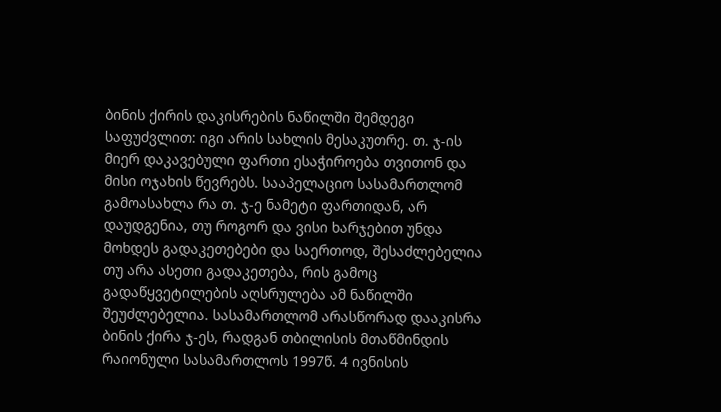ბინის ქირის დაკისრების ნაწილში შემდეგი საფუძვლით: იგი არის სახლის მესაკუთრე. თ. ჯ-ის მიერ დაკავებული ფართი ესაჭიროება თვითონ და მისი ოჯახის წევრებს. სააპელაციო სასამართლომ გამოასახლა რა თ. ჯ-ე ნამეტი ფართიდან, არ დაუდგენია, თუ როგორ და ვისი ხარჯებით უნდა მოხდეს გადაკეთებები და საერთოდ, შესაძლებელია თუ არა ასეთი გადაკეთება, რის გამოც გადაწყვეტილების აღსრულება ამ ნაწილში შეუძლებელია. სასამართლომ არასწორად დააკისრა ბინის ქირა ჯ-ეს, რადგან თბილისის მთაწმინდის რაიონული სასამართლოს 1997წ. 4 ივნისის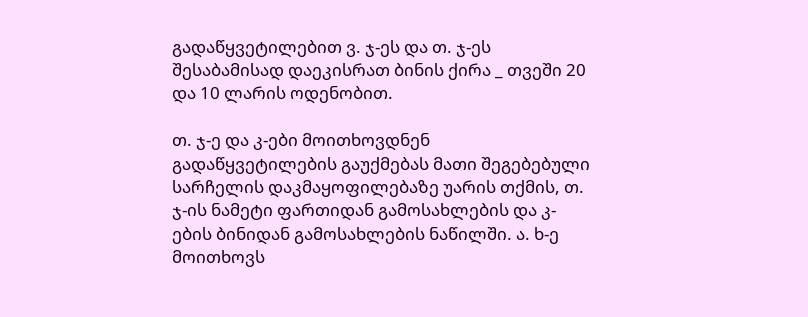გადაწყვეტილებით ვ. ჯ-ეს და თ. ჯ-ეს შესაბამისად დაეკისრათ ბინის ქირა _ თვეში 20 და 10 ლარის ოდენობით.

თ. ჯ-ე და კ-ები მოითხოვდნენ გადაწყვეტილების გაუქმებას მათი შეგებებული სარჩელის დაკმაყოფილებაზე უარის თქმის, თ. ჯ-ის ნამეტი ფართიდან გამოსახლების და კ-ების ბინიდან გამოსახლების ნაწილში. ა. ხ-ე მოითხოვს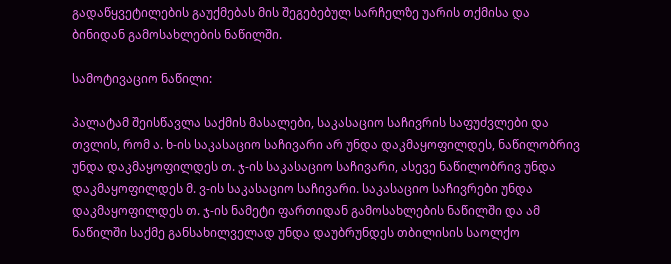გადაწყვეტილების გაუქმებას მის შეგებებულ სარჩელზე უარის თქმისა და ბინიდან გამოსახლების ნაწილში.

სამოტივაციო ნაწილი:

პალატამ შეისწავლა საქმის მასალები, საკასაციო საჩივრის საფუძვლები და თვლის, რომ ა. ხ-ის საკასაციო საჩივარი არ უნდა დაკმაყოფილდეს, ნაწილობრივ უნდა დაკმაყოფილდეს თ. ჯ-ის საკასაციო საჩივარი, ასევე ნაწილობრივ უნდა დაკმაყოფილდეს მ. ვ-ის საკასაციო საჩივარი. საკასაციო საჩივრები უნდა დაკმაყოფილდეს თ. ჯ-ის ნამეტი ფართიდან გამოსახლების ნაწილში და ამ ნაწილში საქმე განსახილველად უნდა დაუბრუნდეს თბილისის საოლქო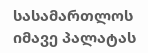სასამართლოს იმავე პალატას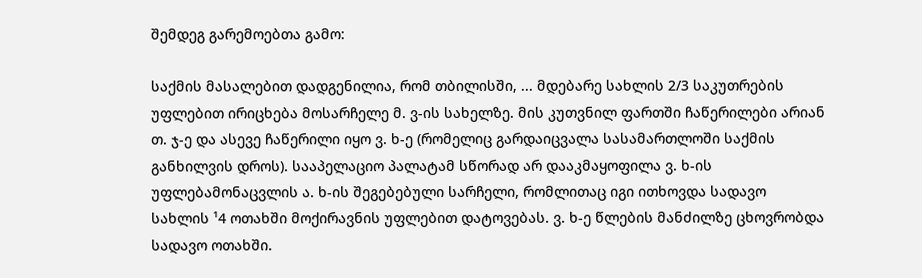შემდეგ გარემოებთა გამო:

საქმის მასალებით დადგენილია, რომ თბილისში, ... მდებარე სახლის 2/3 საკუთრების უფლებით ირიცხება მოსარჩელე მ. ვ-ის სახელზე. მის კუთვნილ ფართში ჩაწერილები არიან თ. ჯ-ე და ასევე ჩაწერილი იყო ვ. ხ-ე (რომელიც გარდაიცვალა სასამართლოში საქმის განხილვის დროს). სააპელაციო პალატამ სწორად არ დააკმაყოფილა ვ. ხ-ის უფლებამონაცვლის ა. ხ-ის შეგებებული სარჩელი, რომლითაც იგი ითხოვდა სადავო სახლის ¹4 ოთახში მოქირავნის უფლებით დატოვებას. ვ. ხ-ე წლების მანძილზე ცხოვრობდა სადავო ოთახში.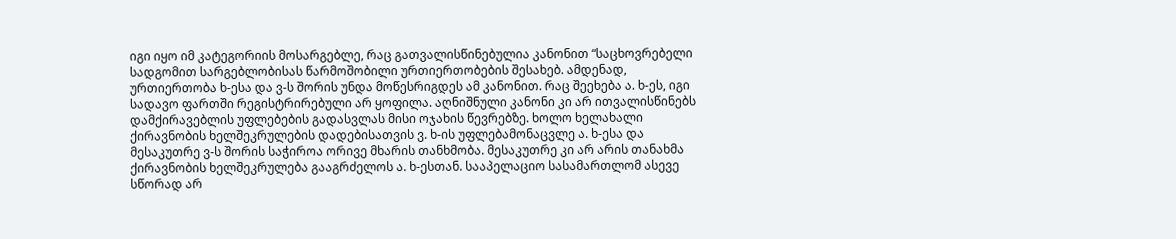იგი იყო იმ კატეგორიის მოსარგებლე, რაც გათვალისწინებულია კანონით “საცხოვრებელი სადგომით სარგებლობისას წარმოშობილი ურთიერთობების შესახებ. ამდენად, ურთიერთობა ხ-ესა და ვ-ს შორის უნდა მოწესრიგდეს ამ კანონით. რაც შეეხება ა. ხ-ეს, იგი სადავო ფართში რეგისტრირებული არ ყოფილა. აღნიშნული კანონი კი არ ითვალისწინებს დამქირავებლის უფლებების გადასვლას მისი ოჯახის წევრებზე. ხოლო ხელახალი ქირავნობის ხელშეკრულების დადებისათვის ვ. ხ-ის უფლებამონაცვლე ა. ხ-ესა და მესაკუთრე ვ-ს შორის საჭიროა ორივე მხარის თანხმობა. მესაკუთრე კი არ არის თანახმა ქირავნობის ხელშეკრულება გააგრძელოს ა. ხ-ესთან. სააპელაციო სასამართლომ ასევე სწორად არ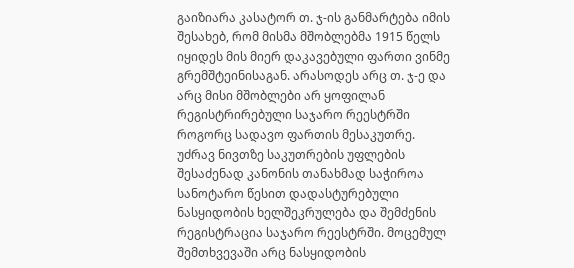გაიზიარა კასატორ თ. ჯ-ის განმარტება იმის შესახებ, რომ მისმა მშობლებმა 1915 წელს იყიდეს მის მიერ დაკავებული ფართი ვინმე გრემშტეინისაგან. არასოდეს არც თ. ჯ-ე და არც მისი მშობლები არ ყოფილან რეგისტრირებული საჯარო რეესტრში როგორც სადავო ფართის მესაკუთრე. უძრავ ნივთზე საკუთრების უფლების შესაძენად კანონის თანახმად საჭიროა სანოტარო წესით დადასტურებული ნასყიდობის ხელშეკრულება და შემძენის რეგისტრაცია საჯარო რეესტრში. მოცემულ შემთხვევაში არც ნასყიდობის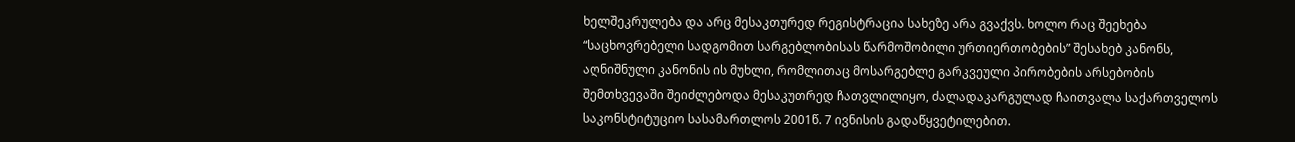ხელშეკრულება და არც მესაკთურედ რეგისტრაცია სახეზე არა გვაქვს. ხოლო რაც შეეხება “საცხოვრებელი სადგომით სარგებლობისას წარმოშობილი ურთიერთობების” შესახებ კანონს, აღნიშნული კანონის ის მუხლი, რომლითაც მოსარგებლე გარკვეული პირობების არსებობის შემთხვევაში შეიძლებოდა მესაკუთრედ ჩათვლილიყო, ძალადაკარგულად ჩაითვალა საქართველოს საკონსტიტუციო სასამართლოს 2001წ. 7 ივნისის გადაწყვეტილებით.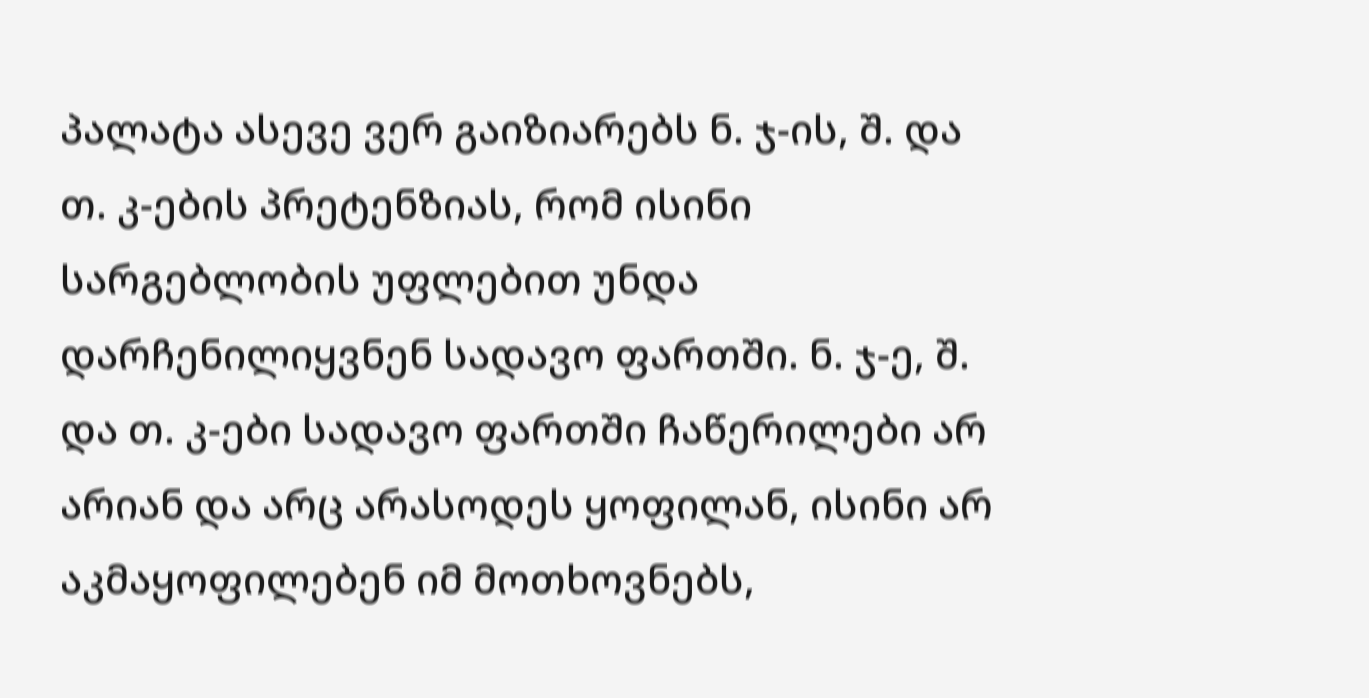პალატა ასევე ვერ გაიზიარებს ნ. ჯ-ის, შ. და თ. კ-ების პრეტენზიას, რომ ისინი სარგებლობის უფლებით უნდა დარჩენილიყვნენ სადავო ფართში. ნ. ჯ-ე, შ. და თ. კ-ები სადავო ფართში ჩაწერილები არ არიან და არც არასოდეს ყოფილან, ისინი არ აკმაყოფილებენ იმ მოთხოვნებს,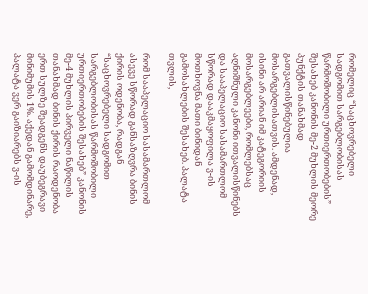რომელიც “საცხოვრებელი სადგომით სარგებლობისას წარმოშობილი ურთიერთობების” შესახებ კანონის მე-2 მუხლის მეორე პუნქტის თანახმად გათვალისწინებულია მოსარგებლისათვის. ამდენად, ისინი არ არიან იმ კატეგორიის მოსარგებლეები, რომლებსაც აღნიშნული კანონი ითვალისწინებს და სააპელაციო სასამართლომ სწორად დააკმაყოფილა ვ-ის მოთხოვნა მათი ბინიდან გამოსახლების შესახებ. პალატა თვლის,

რომ სააპელაციო სასამართლომ ასევე სწორად განსაზღვრა ბინის ქირის ოდენობა, რადგან “საცხოვრებელი სადგომით სარგებლობისას წარმოშობილი ურთიერთობების შესახებ” კანონის მე-4 მუხლის პირველი ნაწილის თანახმად ბინის ქირის რაოდენობა ერთ სულზე შეადგენს დაუბეგრავი მინიმუმის 1%. აქედან გამომდინარე, პალატა ვერ გაიზიარებს ვ-ის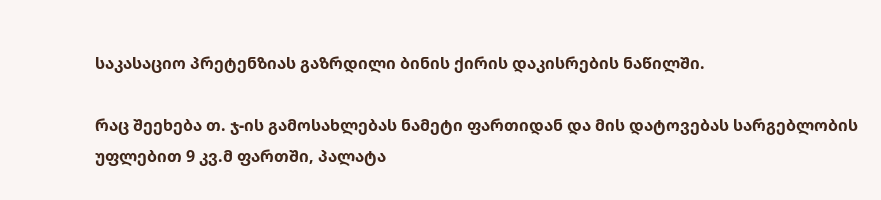საკასაციო პრეტენზიას გაზრდილი ბინის ქირის დაკისრების ნაწილში.

რაც შეეხება თ. ჯ-ის გამოსახლებას ნამეტი ფართიდან და მის დატოვებას სარგებლობის უფლებით 9 კვ.მ ფართში, პალატა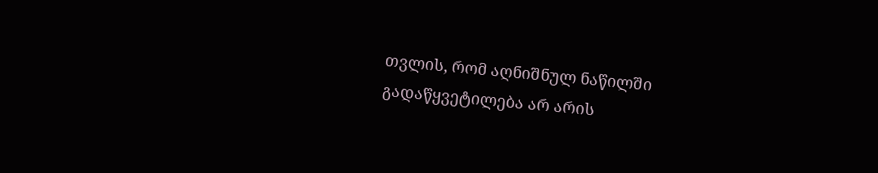თვლის, რომ აღნიშნულ ნაწილში გადაწყვეტილება არ არის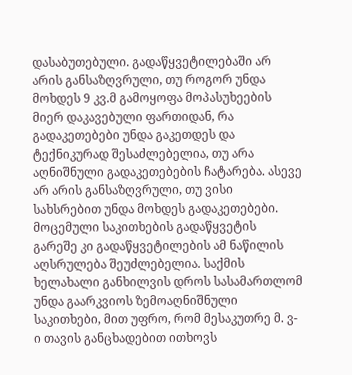დასაბუთებული. გადაწყვეტილებაში არ არის განსაზღვრული, თუ როგორ უნდა მოხდეს 9 კვ.მ გამოყოფა მოპასუხეების მიერ დაკავებული ფართიდან, რა გადაკეთებები უნდა გაკეთდეს და ტექნიკურად შესაძლებელია, თუ არა აღნიშნული გადაკეთებების ჩატარება. ასევე არ არის განსაზღვრული, თუ ვისი სახსრებით უნდა მოხდეს გადაკეთებები. მოცემული საკითხების გადაწყვეტის გარეშე კი გადაწყვეტილების ამ ნაწილის აღსრულება შეუძლებელია. საქმის ხელახალი განხილვის დროს სასამართლომ უნდა გაარკვიოს ზემოაღნიშნული საკითხები, მით უფრო, რომ მესაკუთრე მ. ვ-ი თავის განცხადებით ითხოვს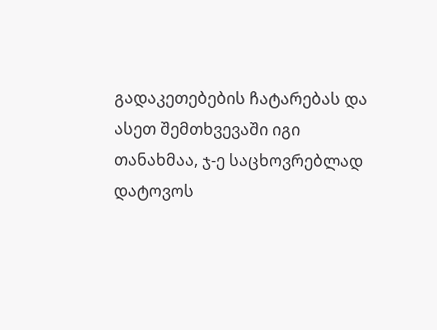გადაკეთებების ჩატარებას და ასეთ შემთხვევაში იგი თანახმაა, ჯ-ე საცხოვრებლად დატოვოს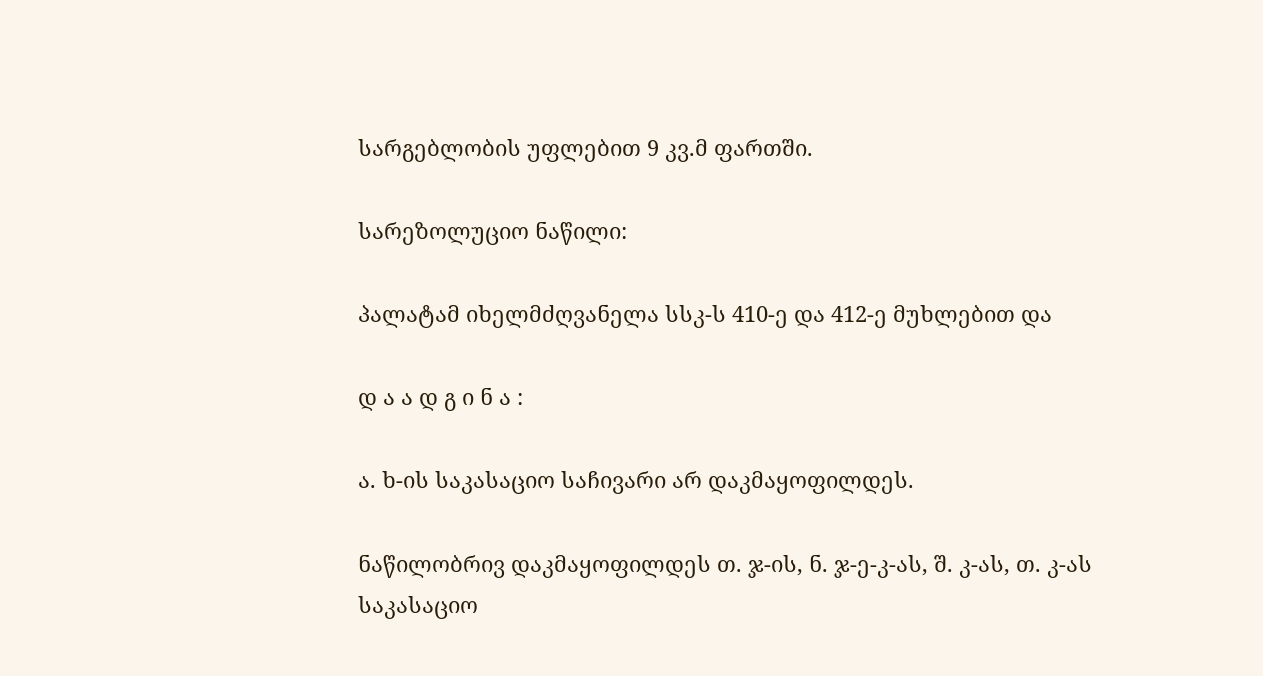სარგებლობის უფლებით 9 კვ.მ ფართში.

სარეზოლუციო ნაწილი:

პალატამ იხელმძღვანელა სსკ-ს 410-ე და 412-ე მუხლებით და

დ ა ა დ გ ი ნ ა :

ა. ხ-ის საკასაციო საჩივარი არ დაკმაყოფილდეს.

ნაწილობრივ დაკმაყოფილდეს თ. ჯ-ის, ნ. ჯ-ე-კ-ას, შ. კ-ას, თ. კ-ას საკასაციო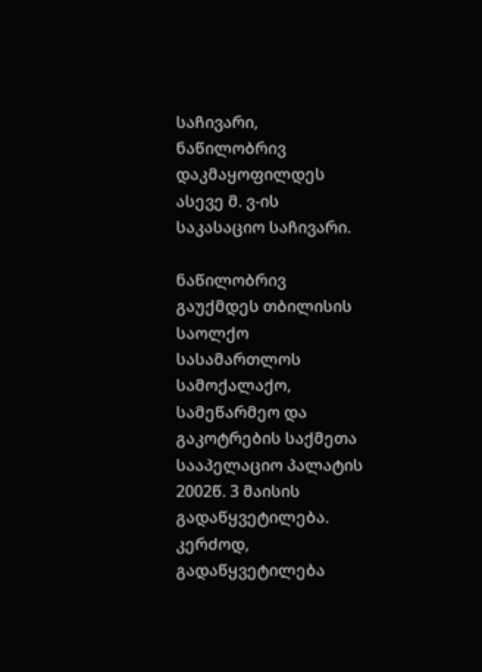საჩივარი, ნაწილობრივ დაკმაყოფილდეს ასევე მ. ვ-ის საკასაციო საჩივარი.

ნაწილობრივ გაუქმდეს თბილისის საოლქო სასამართლოს სამოქალაქო, სამეწარმეო და გაკოტრების საქმეთა სააპელაციო პალატის 2002წ. 3 მაისის გადაწყვეტილება. კერძოდ, გადაწყვეტილება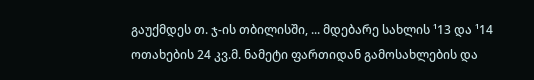გაუქმდეს თ. ჯ-ის თბილისში, ... მდებარე სახლის ¹13 და ¹14 ოთახების 24 კვ.მ. ნამეტი ფართიდან გამოსახლების და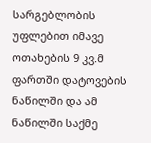სარგებლობის უფლებით იმავე ოთახების 9 კვ.მ ფართში დატოვების ნაწილში და ამ ნაწილში საქმე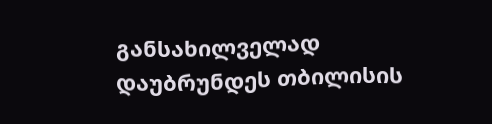განსახილველად დაუბრუნდეს თბილისის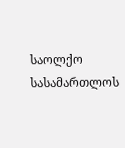საოლქო სასამართლოს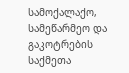სამოქალაქო, სამეწარმეო და გაკოტრების საქმეთა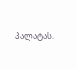პალატას.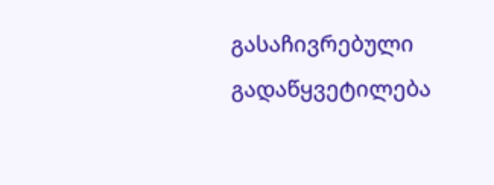გასაჩივრებული გადაწყვეტილება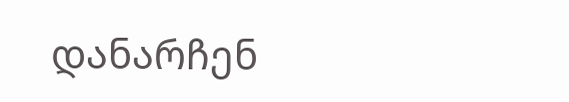დანარჩენ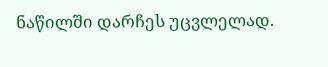ნაწილში დარჩეს უცვლელად.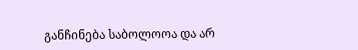განჩინება საბოლოოა და არ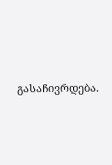გასაჩივრდება.